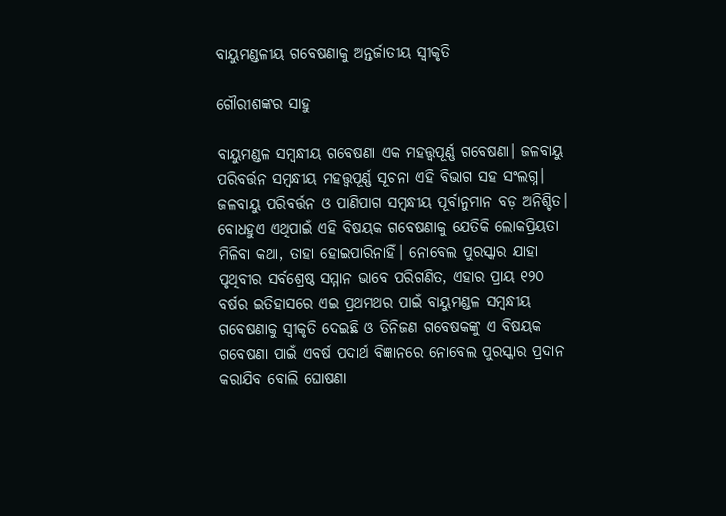ବାୟୁମଣ୍ଡଳୀୟ ଗବେଷଣାକୁ ଅନ୍ତର୍ଜାତୀୟ ସ୍ବୀକୃତି

ଗୌରୀଶଙ୍କର ସାହୁ

ବାୟୁମଣ୍ଡଳ ସମ୍ବନ୍ଧୀୟ ଗବେଷଣା ଏକ ମହତ୍ତ୍ୱପୂର୍ଣ୍ଣ ଗବେଷଣା। ଜଳବାୟୁ ପରିବର୍ତ୍ତନ ସମ୍ବନ୍ଧୀୟ ମହତ୍ତ୍ୱପୂର୍ଣ୍ଣ ସୂଚନା ଏହି ବିଭାଗ ସହ ସଂଲଗ୍ନ। ଜଳବାୟୁ ପରିବର୍ତ୍ତନ ଓ ପାଣିପାଗ ସମ୍ବନ୍ଧୀୟ ପୂର୍ବାନୁମାନ ବଡ଼ ଅନିଶ୍ଚିତ। ବୋଧହୁଏ ଏଥିପାଇଁ ଏହି ବିଷୟକ ଗବେଷଣାକୁ ଯେତିକି ଲୋକପ୍ରିୟତା ମିଳିବା କଥା, ତାହା ହୋଇପାରିନାହିଁ। ନୋବେଲ ପୁରସ୍କାର ଯାହା ପୃଥିବୀର ସର୍ବଶ୍ରେଷ୍ଠ ସମ୍ମାନ ଭାବେ ପରିଗଣିତ, ଏହାର ପ୍ରାୟ ୧୨୦ ବର୍ଷର ଇତିହାସରେ ଏଇ ପ୍ରଥମଥର ପାଇଁ ବାୟୁମଣ୍ଡଳ ସମ୍ବନ୍ଧୀୟ ଗବେଷଣାକୁ ସ୍ବୀକୃତି ଦେଇଛି ଓ ତିନିଜଣ ଗବେଷକଙ୍କୁ ଏ ବିଷୟକ ଗବେଷଣା ପାଇଁ ଏବର୍ଷ ପଦାର୍ଥ ବିଜ୍ଞାନରେ ନୋବେଲ ପୁରସ୍କାର ପ୍ରଦାନ କରାଯିବ ବୋଲି ଘୋଷଣା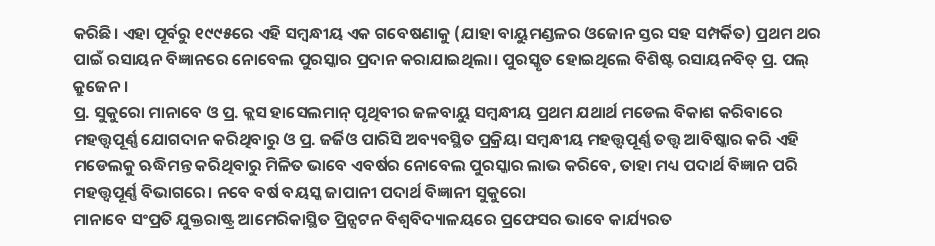କରିଛି। ଏହା ପୂର୍ବରୁ ୧୯୯୫ରେ ଏହି ସମ୍ବନ୍ଧୀୟ ଏକ ଗବେଷଣାକୁ (ଯାହା ବାୟୁମଣ୍ଡଳର ଓଜୋନ ସ୍ତର ସହ ସମ୍ପର୍କିତ) ପ୍ରଥମ ଥର ପାଇଁ ରସାୟନ ବିଜ୍ଞାନରେ ନୋବେଲ ପୁରସ୍କାର ପ୍ରଦାନ କରାଯାଇଥିଲା। ପୁରସ୍କୃତ ହୋଇଥିଲେ ବିଶିଷ୍ଟ ରସାୟନବିତ୍‌ ପ୍ର. ପଲ୍‌ କ୍ରୁଜେନ।
ପ୍ର. ସୁକୁରୋ ମାନାବେ ଓ ପ୍ର. କ୍ଲସ ହାସେଲମାନ୍‌ ପୃଥିବୀର ଜଳବାୟୁ ସମ୍ବନ୍ଧୀୟ ପ୍ରଥମ ଯଥାର୍ଥ ମଡେଲ ବିକାଶ କରିବାରେ ମହତ୍ତ୍ୱପୂର୍ଣ୍ଣ ଯୋଗଦାନ କରିଥିବାରୁ ଓ ପ୍ର. ଜର୍ଜିଓ ପାରିସି ଅବ୍ୟବସ୍ଥିତ ପ୍ରକ୍ରିୟା ସମ୍ବନ୍ଧୀୟ ମହତ୍ତ୍ୱପୂର୍ଣ୍ଣ ତତ୍ତ୍ୱ ଆବିଷ୍କାର କରି ଏହି ମଡେଲକୁ ଋଦ୍ଧିମନ୍ତ କରିଥିବାରୁ ମିଳିତ ଭାବେ ଏବର୍ଷର ନୋବେଲ ପୁରସ୍କାର ଲାଭ କରିବେ, ତାହା ମଧ୍ୟ ପଦାର୍ଥ ବିଜ୍ଞାନ ପରି ମହତ୍ତ୍ୱପୂର୍ଣ୍ଣ ବିଭାଗରେ। ନବେ ବର୍ଷ ବୟସ୍କ ଜାପାନୀ ପଦାର୍ଥ ବିଜ୍ଞାନୀ ସୁକୁରୋ
ମାନାବେ ସଂପ୍ରତି ଯୁକ୍ତରାଷ୍ଟ୍ର ଆମେରିକାସ୍ଥିତ ପ୍ରିନ୍ସଟନ ବିଶ୍ୱବିଦ୍ୟାଳୟରେ ପ୍ରଫେସର ଭାବେ କାର୍ଯ୍ୟରତ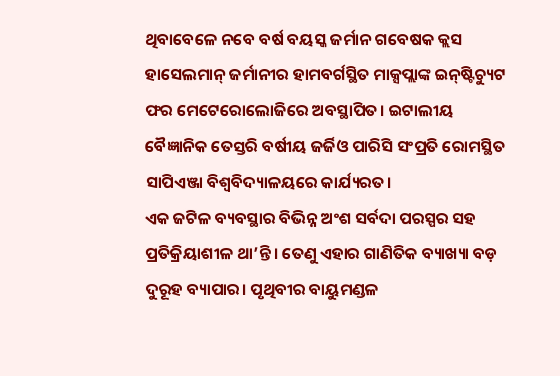ଥିବାବେଳେ ନବେ ବର୍ଷ ବୟସ୍କ ଜର୍ମାନ ଗବେଷକ କ୍ଲସ ହାସେଲମାନ୍‌ ଜର୍ମାନୀର ହାମବର୍ଗସ୍ଥିତ ମାକ୍ସପ୍ଲାଙ୍କ ଇନ୍‌ଷ୍ଟିଚ୍ୟୁଟ ଫର ମେଟେରୋଲୋଜିରେ ଅବସ୍ଥାପିତ। ଇଟାଲୀୟ ବୈଜ୍ଞାନିକ ତେସ୍ତରି ବର୍ଷୀୟ ଜର୍ଜିଓ ପାରିସି ସଂପ୍ରତି ରୋମସ୍ଥିତ ସାପିଏଞ୍ଜା ବିଶ୍ୱବିଦ୍ୟାଳୟରେ କାର୍ଯ୍ୟରତ।
ଏକ ଜଟିଳ ବ୍ୟବସ୍ଥାର ବିଭିନ୍ନ ଅଂଶ ସର୍ବଦା ପରସ୍ପର ସହ ପ୍ରତିକ୍ରିୟାଶୀଳ ଥା’ନ୍ତି। ତେଣୁ ଏହାର ଗାଣିତିକ ବ୍ୟାଖ୍ୟା ବଡ଼ ଦୁରୂହ ବ୍ୟାପାର। ପୃଥିବୀର ବାୟୁମଣ୍ଡଳ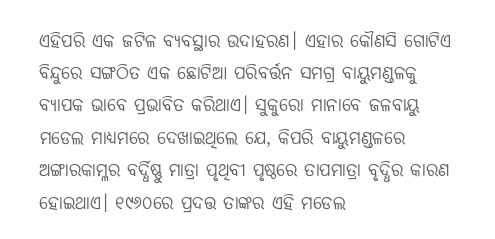ଏହିପରି ଏକ ଜଟିଳ ବ୍ୟବସ୍ଥାର ଉଦାହରଣ। ଏହାର କୌଣସି ଗୋଟିଏ ବିନ୍ଦୁରେ ସଙ୍ଗଠିତ ଏକ ଛୋଟିଆ ପରିବର୍ତ୍ତନ ସମଗ୍ର ବାୟୁମଣ୍ଡଳକୁ ବ୍ୟାପକ ଭାବେ ପ୍ରଭାବିତ କରିଥାଏ। ସୁକୁରୋ ମାନାବେ ଜଳବାୟୁ ମଡେଲ ମାଧ୍ୟମରେ ଦେଖାଇଥିଲେ ଯେ, କିପରି ବାୟୁମଣ୍ଡଳରେ ଅଙ୍ଗାରକାମ୍ଳର ବର୍ଦ୍ଧିଷ୍ଣୁ ମାତ୍ରା ପୃଥିବୀ ପୃଷ୍ଠରେ ତାପମାତ୍ରା ବୃଦ୍ଧିର କାରଣ ହୋଇଥାଏ। ୧୯୬୦ରେ ପ୍ରଦତ୍ତ ତାଙ୍କର ଏହି ମଡେଲ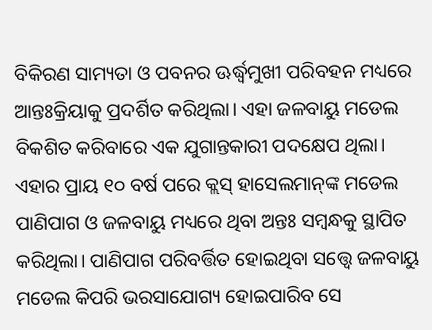ବିକିରଣ ସାମ୍ୟତା ଓ ପବନର ଊର୍ଦ୍ଧ୍ୱମୁଖୀ ପରିବହନ ମଧ୍ୟରେ ଆନ୍ତଃକ୍ରିୟାକୁ ପ୍ରଦର୍ଶିତ କରିଥିଲା। ଏହା ଜଳବାୟୁ ମଡେଲ ବିକଶିତ କରିବାରେ ଏକ ଯୁଗାନ୍ତକାରୀ ପଦକ୍ଷେପ ଥିଲା।
ଏହାର ପ୍ରାୟ ୧୦ ବର୍ଷ ପରେ କ୍ଲସ୍‌ ହାସେଲମାନ୍‌ଙ୍କ ମଡେଲ ପାଣିପାଗ ଓ ଜଳବାୟୁ ମଧ୍ୟରେ ଥିବା ଅନ୍ତଃ ସମ୍ବନ୍ଧକୁ ସ୍ଥାପିତ କରିଥିଲା। ପାଣିପାଗ ପରିବର୍ତ୍ତିତ ହୋଇଥିବା ସତ୍ତ୍ୱେ ଜଳବାୟୁ ମଡେଲ କିପରି ଭରସାଯୋଗ୍ୟ ହୋଇପାରିବ ସେ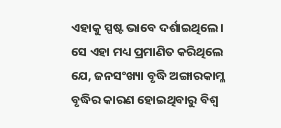ଏହାକୁ ସ୍ପଷ୍ଟ ଭାବେ ଦର୍ଶାଇଥିଲେ। ସେ ଏହା ମଧ୍ୟ ପ୍ରମାଣିତ କରିଥିଲେ ଯେ, ଜନସଂଖ୍ୟା ବୃଦ୍ଧି ଅଙ୍ଗାରକାମ୍ଳ ବୃଦ୍ଧିର କାରଣ ହୋଇଥିବାରୁ ବିଶ୍ୱ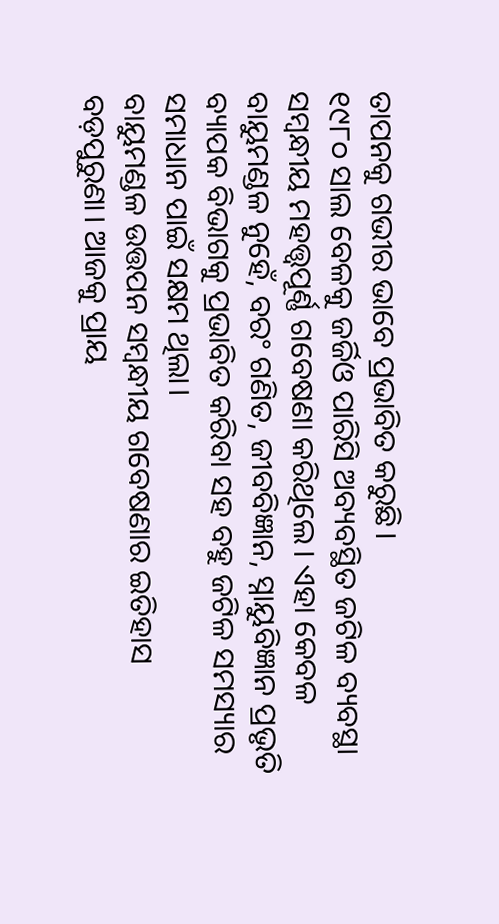ତାପନକୁ ଗଭୀର ଭାବେ ପ୍ରଭାବିତ କରୁଛି।
୧୯୮୦ ସାଲ ବେଳକୁ ଜର୍ଜିଓ ପାରିସି ଅବ୍ୟବସ୍ଥିତ ଜଟିଳ ବ୍ୟବସ୍ଥା ସମ୍ବନ୍ଧୀୟ ମହତ୍ତ୍ୱପୂର୍ଣ୍ଣ ଗବେଷଣା କରିଥିଲେ। ଏହା କେବଳ ବାୟୁମଣ୍ଡଳ ନୁହେଁ, ବରଂ ଗଣିତ, ଜୀବବିଜ୍ଞାନ, ସ୍ନାୟୁବିଜ୍ଞାନ ପ୍ରଭୃତି ବ୍ୟାପକ ବିଭାଗକୁ ପ୍ରଭାବିତ କରିବା ସହ ବହୁ ଜଟିଳ ସମସ୍ୟାର ସମାଧାନ ପାଇଁ ସକ୍ଷମ ଥିଲା।
ବାୟୁମଣ୍ଡଳ ଉତ୍ତପନ ସମ୍ବନ୍ଧୀୟ ଗବେଷଣାର ଇତିହାସ ବଡ଼ପୁରୁଣା। ଆଜକୁ ପ୍ରାୟ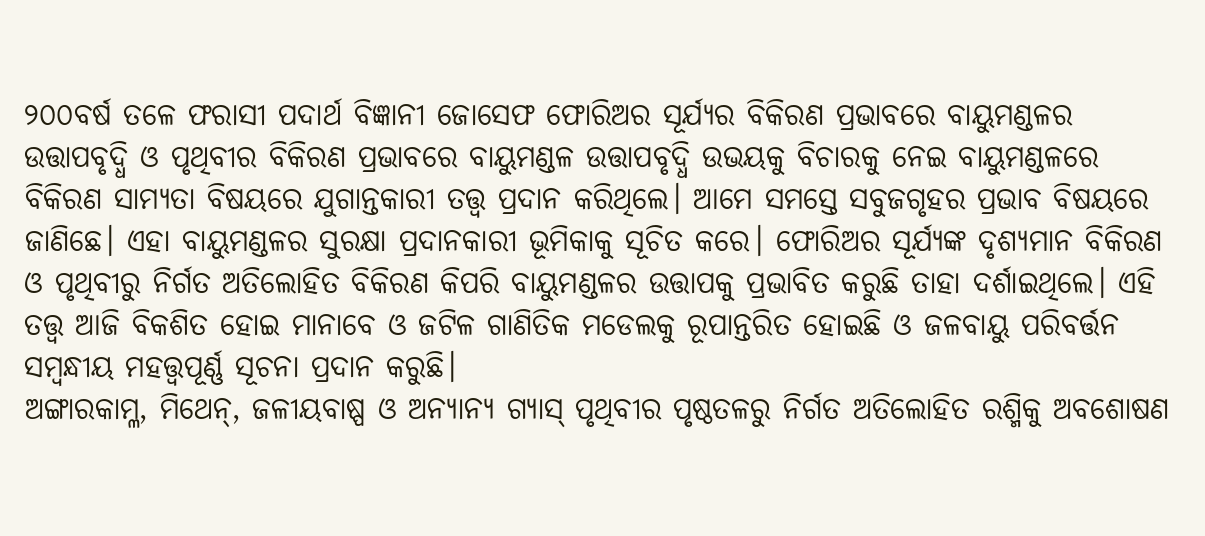୨୦୦ବର୍ଷ ତଳେ ଫରାସୀ ପଦାର୍ଥ ବିଜ୍ଞାନୀ ଜୋସେଫ ଫୋରିଅର ସୂର୍ଯ୍ୟର ବିକିରଣ ପ୍ରଭାବରେ ବାୟୁମଣ୍ଡଳର ଉତ୍ତାପବୃଦ୍ଧି ଓ ପୃଥିବୀର ବିକିରଣ ପ୍ରଭାବରେ ବାୟୁମଣ୍ଡଳ ଉତ୍ତାପବୃଦ୍ଧି ଉଭୟକୁ ବିଚାରକୁ ନେଇ ବାୟୁମଣ୍ଡଳରେ ବିକିରଣ ସାମ୍ୟତା ବିଷୟରେ ଯୁଗାନ୍ତକାରୀ ତତ୍ତ୍ୱ ପ୍ରଦାନ କରିଥିଲେ। ଆମେ ସମସ୍ତେ ସବୁଜଗୃହର ପ୍ରଭାବ ବିଷୟରେ ଜାଣିଛେ। ଏହା ବାୟୁମଣ୍ଡଳର ସୁରକ୍ଷା ପ୍ରଦାନକାରୀ ଭୂମିକାକୁ ସୂଚିତ କରେ। ଫୋରିଅର ସୂର୍ଯ୍ୟଙ୍କ ଦୃଶ୍ୟମାନ ବିକିରଣ ଓ ପୃଥିବୀରୁ ନିର୍ଗତ ଅତିଲୋହିତ ବିକିରଣ କିପରି ବାୟୁମଣ୍ଡଳର ଉତ୍ତାପକୁ ପ୍ରଭାବିତ କରୁଛି ତାହା ଦର୍ଶାଇଥିଲେ। ଏହି ତତ୍ତ୍ୱ ଆଜି ବିକଶିତ ହୋଇ ମାନାବେ ଓ ଜଟିଳ ଗାଣିତିକ ମଡେଲକୁ ରୂପାନ୍ତରିତ ହୋଇଛି ଓ ଜଳବାୟୁ ପରିବର୍ତ୍ତନ ସମ୍ବନ୍ଧୀୟ ମହତ୍ତ୍ୱପୂର୍ଣ୍ଣ ସୂଚନା ପ୍ରଦାନ କରୁଛି।
ଅଙ୍ଗାରକାମ୍ଳ, ମିଥେନ୍‌, ଜଳୀୟବାଷ୍ପ ଓ ଅନ୍ୟାନ୍ୟ ଗ୍ୟାସ୍‌ ପୃଥିବୀର ପୃଷ୍ଠତଳରୁ ନିର୍ଗତ ଅତିଲୋହିତ ରଶ୍ମିକୁ ଅବଶୋଷଣ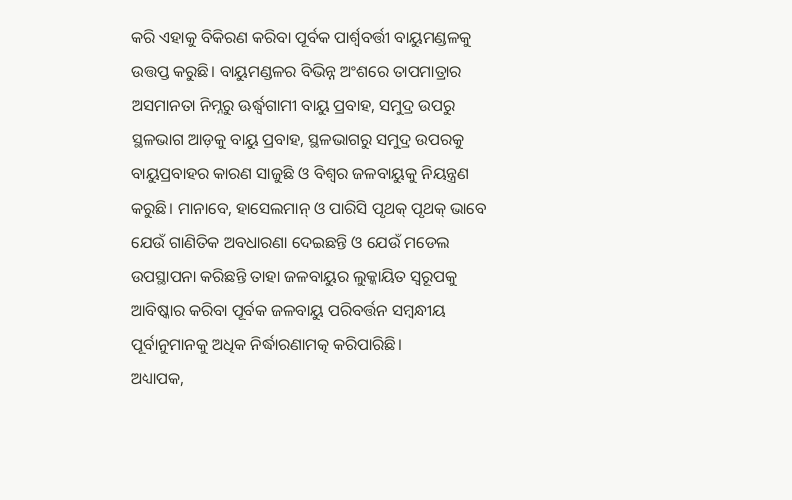କରି ଏହାକୁ ବିକିରଣ କରିବା ପୂର୍ବକ ପାର୍ଶ୍ୱବର୍ତ୍ତୀ ବାୟୁମଣ୍ଡଳକୁ ଉତ୍ତପ୍ତ କରୁଛି। ବାୟୁମଣ୍ଡଳର ବିଭିନ୍ନ ଅଂଶରେ ତାପମାତ୍ରାର ଅସମାନତା ନିମ୍ନରୁ ଊର୍ଦ୍ଧ୍ୱଗାମୀ ବାୟୁ ପ୍ରବାହ, ସମୁଦ୍ର ଉପରୁ ସ୍ଥଳଭାଗ ଆଡ଼କୁ ବାୟୁ ପ୍ରବାହ, ସ୍ଥଳଭାଗରୁ ସମୁଦ୍ର ଉପରକୁ ବାୟୁପ୍ରବାହର କାରଣ ସାଜୁଛି ଓ ବିଶ୍ୱର ଜଳବାୟୁକୁ ନିୟନ୍ତ୍ରଣ କରୁଛି। ମାନାବେ, ହାସେଲମାନ୍‌ ଓ ପାରିସି ପୃଥକ୍‌ ପୃଥକ୍‌ ଭାବେ ଯେଉଁ ଗାଣିତିକ ଅବଧାରଣା ଦେଇଛନ୍ତି ଓ ଯେଉଁ ମଡେଲ ଉପସ୍ଥାପନା କରିଛନ୍ତି ତାହା ଜଳବାୟୁର ଲୁକ୍କାୟିତ ସ୍ବରୂପକୁ ଆବିଷ୍କାର କରିବା ପୂର୍ବକ ଜଳବାୟୁ ପରିବର୍ତ୍ତନ ସମ୍ବନ୍ଧୀୟ ପୂର୍ବାନୁମାନକୁ ଅଧିକ ନିର୍ଦ୍ଧାରଣାମତ୍କ କରିପାରିଛି।
ଅଧ୍ୟାପକ,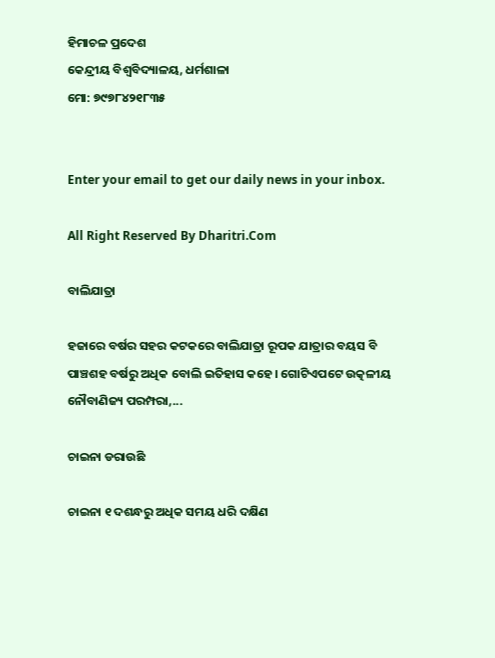ହିମାଚଳ ପ୍ରଦେଶ
କେନ୍ଦ୍ରୀୟ ବିଶ୍ୱବିଦ୍ୟାଳୟ, ଧର୍ମଶାଳା
ମୋ: ୭୯୭୮୪୨୧୮୩୫


Enter your email to get our daily news in your inbox.

All Right Reserved By Dharitri.Com

ବାଲିଯାତ୍ରା

ହଜାରେ ବର୍ଷର ସହର କଟକରେ ବାଲିଯାତ୍ରା ରୂପକ ଯାତ୍ରାର ବୟସ ବି ପାଞ୍ଚଶହ ବର୍ଷରୁ ଅଧିକ ବୋଲି ଇତିହାସ କହେ। ଗୋଟିଏପଟେ ଉତ୍କଳୀୟ ନୌବାଣିଜ୍ୟ ପରମ୍ପରା,...

ଚାଇନା ଡରାଉଛି

ଚାଇନା ୧ ଦଶନ୍ଧରୁ ଅଧିକ ସମୟ ଧରି ଦକ୍ଷିଣ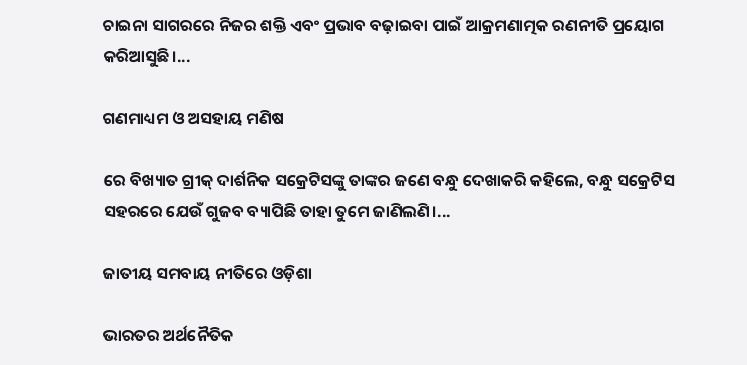ଚାଇନା ସାଗରରେ ନିଜର ଶକ୍ତି ଏବଂ ପ୍ରଭାବ ବଢ଼ାଇବା ପାଇଁ ଆକ୍ରମଣାତ୍ମକ ରଣନୀତି ପ୍ରୟୋଗ କରିଆସୁଛି।...

ଗଣମାଧ୍ୟମ ଓ ଅସହାୟ ମଣିଷ

ରେ ବିଖ୍ୟାତ ଗ୍ରୀକ୍‌ ଦାର୍ଶନିକ ସକ୍ରେଟିସଙ୍କୁ ତାଙ୍କର ଜଣେ ବନ୍ଧୁ ଦେଖାକରି କହିଲେ, ବନ୍ଧୁ ସକ୍ରେଟିସ ସହରରେ ଯେଉଁ ଗୁଜବ ବ୍ୟାପିଛି ତାହା ତୁମେ ଜାଣିଲଣି।...

ଜାତୀୟ ସମବାୟ ନୀତିରେ ଓଡ଼ିଶା

ଭାରତର ଅର୍ଥନୈତିକ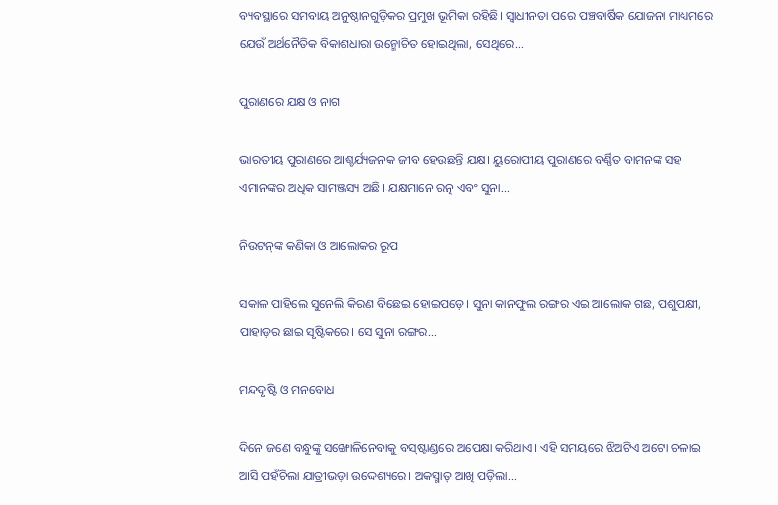ବ୍ୟବସ୍ଥାରେ ସମବାୟ ଅନୁଷ୍ଠାନଗୁଡ଼ିକର ପ୍ରମୁଖ ଭୂମିକା ରହିଛି। ସ୍ବାଧୀନତା ପରେ ପଞ୍ଚବାର୍ଷିକ ଯୋଜନା ମାଧ୍ୟମରେ ଯେଉଁ ଅର୍ଥନୈତିକ ବିକାଶଧାରା ଉନ୍ମୋଚିତ ହୋଇଥିଲା, ସେଥିରେ...

ପୁରାଣରେ ଯକ୍ଷ ଓ ନାଗ

ଭାରତୀୟ ପୁରାଣରେ ଆଶ୍ଚର୍ଯ୍ୟଜନକ ଜୀବ ହେଉଛନ୍ତି ଯକ୍ଷ। ୟୁରୋପୀୟ ପୁରାଣରେ ବର୍ଣ୍ଣିତ ବାମନଙ୍କ ସହ ଏମାନଙ୍କର ଅଧିକ ସାମଞ୍ଜସ୍ୟ ଅଛି। ଯକ୍ଷମାନେ ରତ୍ନ ଏବଂ ସୁନା...

ନିଉଟନ୍‌ଙ୍କ କଣିକା ଓ ଆଲୋକର ରୂପ

ସକାଳ ପାହିଲେ ସୁନେଲି କିରଣ ବିଛେଇ ହୋଇପଡ଼େ। ସୁନା କାନଫୁଲ ରଙ୍ଗର ଏଇ ଆଲୋକ ଗଛ, ପଶୁପକ୍ଷୀ, ପାହାଡ଼ର ଛାଇ ସୃଷ୍ଟିକରେ। ସେ ସୁନା ରଙ୍ଗର...

ମନ୍ଦଦୃଷ୍ଟି ଓ ମନବୋଧ

ଦିନେ ଜଣେ ବନ୍ଧୁଙ୍କୁ ସଙ୍ଖୋଳିନେବାକୁ ବସ୍‌ଷ୍ଟାଣ୍ଡରେ ଅପେକ୍ଷା କରିଥାଏ। ଏହି ସମୟରେ ଝିଅଟିଏ ଅଟୋ ଚଳାଇ ଆସି ପହଁଚିଲା ଯାତ୍ରୀଭଡ଼ା ଉଦ୍ଦେଶ୍ୟରେ। ଅକସ୍ମାତ୍‌ ଆଖି ପଡ଼ିଲା...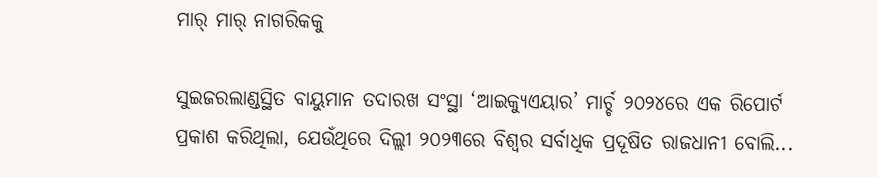ମାର୍‌ ମାର୍‌ ନାଗରିକକୁ

ସୁଇଜରଲାଣ୍ଡସ୍ଥିତ ବାୟୁମାନ ତଦାରଖ ସଂସ୍ଥା ‘ଆଇକ୍ୟୁଏୟାର’ ମାର୍ଚ୍ଚ ୨୦୨୪ରେ ଏକ ରିପୋର୍ଟ ପ୍ରକାଶ କରିଥିଲା, ଯେଉଁଥିରେ ଦିଲ୍ଲୀ ୨୦୨୩ରେ ବିଶ୍ୱର ସର୍ବାଧିକ ପ୍ରଦୂଷିତ ରାଜଧାନୀ ବୋଲି...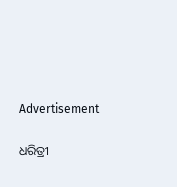Advertisement

ଧରିତ୍ରୀ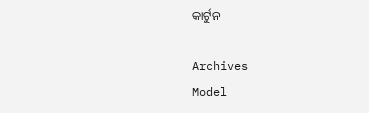କାର୍ଟୁନ

Archives
Model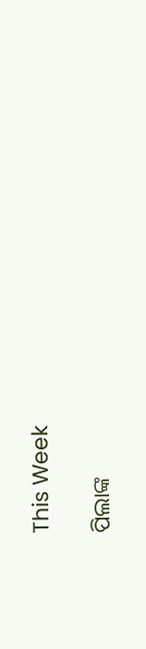This Week

ପିଲାଙ୍କ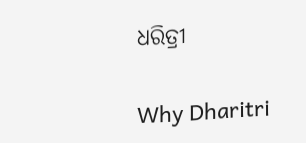ଧରିତ୍ରୀ

Why Dharitri